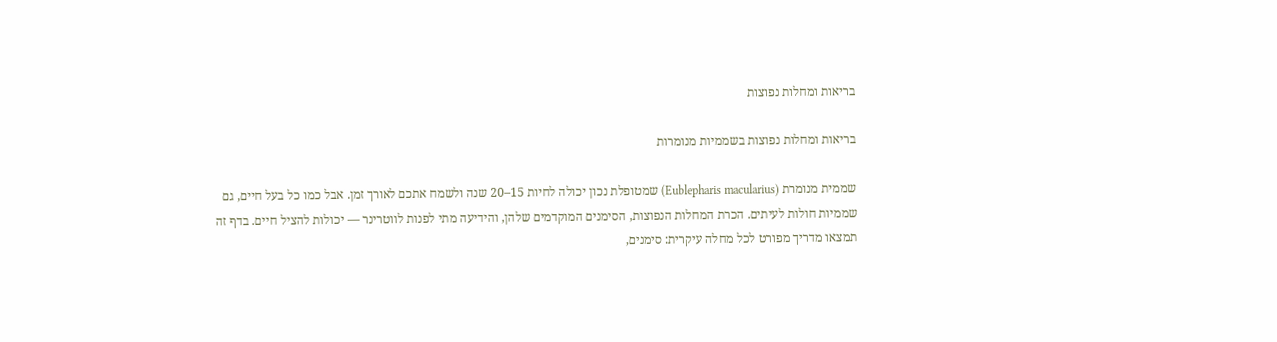בריאות ומחלות נפוצות

בריאות ומחלות נפוצות בשממיות מנומרות

שממית מנומרת (Eublepharis macularius) שמטופלת נכון יכולה לחיות 15–20 שנה ולשמח אתכם לאורך זמן. אבל כמו כל בעל חיים, גם שממיות חולות לעיתים. הכרת המחלות הנפוצות, הסימנים המוקדמים שלהן, והידיעה מתי לפנות לווטרינר — יכולות להציל חיים. בדף זה תמצאו מדריך מפורט לכל מחלה עיקרית: סימנים,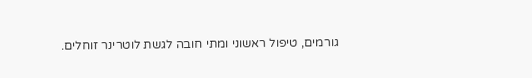גורמים, טיפול ראשוני ומתי חובה לגשת לוטרינר זוחלים.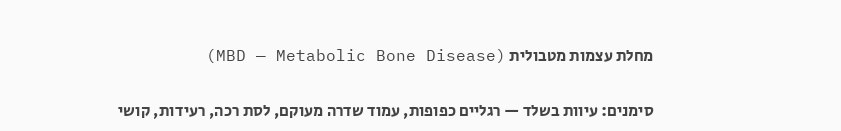מחלת עצמות מטבולית (MBD — Metabolic Bone Disease)

סימנים: עיוות בשלד — רגליים כפופות, עמוד שדרה מעוקם, לסת רכה, רעידות, קושי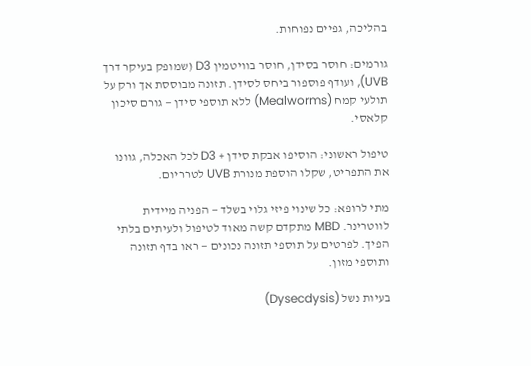בהליכה, גפיים נפוחות.

גורמים: חוסר בסידן, חוסר בוויטמין D3 (שמופק בעיקר דרך UVB), ועודף פוספור ביחס לסידן. תזונה מבוססת אך ורק על תולעי קמח (Mealworms) ללא תוספי סידן — גורם סיכון קלאסי.

טיפול ראשוני: הוסיפו אבקת סידן + D3 לכל האכלה, גוונו את התפריט, שקלו הוספת מנורת UVB לטרריום.

מתי לרופא: כל שינוי פיזי גלוי בשלד — הפניה מיידית לווטרינר. MBD מתקדם קשה מאוד לטיפול ולעיתים בלתי הפיך. לפרטים על תוספי תזונה נכונים — ראו בדף תזונה ותוספי מזון.

בעיות נשל (Dysecdysis)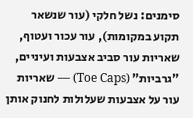סימנים: נשל חלקי (עור שנשאר תקוע במקומות), עור עכור ועטוף, שאריות עור סביב אצבעות ועיניים, "גרביות" (Toe Caps) — שאריות עור על אצבעות שעלולות לחנוק אותן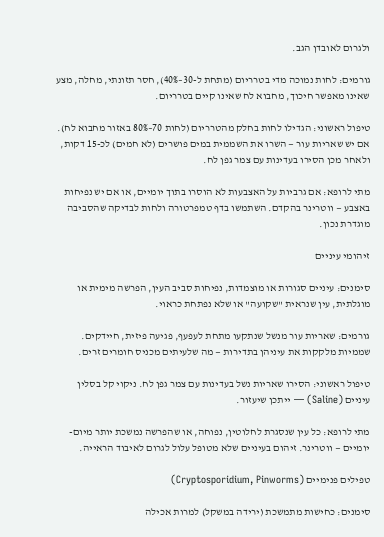ולגרום לאובדן הגב.

גורמים: לחות נמוכה מדי בטרריום (מתחת ל-30–40%), חסר תזונתי, מחלה, מצע שאינו מאפשר חיכוך, מחבוא לח שאינו קיים בטרריום.

טיפול ראשוני: הגדילו לחות בחלק מהטרריום (לחות 70–80% באזור מחבוא לח). אם יש שאריות עור — השרו את השממית במים פושרים (לא חמים) לכ-15 דקות, ולאחר מכן הסירו בעדינות עם צמר גפן לח.

מתי לרופא: אם גרביות על האצבעות לא הוסרו בתוך יומיים, או אם יש נפיחות באצבע — ווטרינר בהקדם. השתמשו בדף טמפרטורה ולחות לבדיקה שהסביבה מוגדרת נכון.

זיהומי עיניים

סימנים: עיניים סגורות או מוצמדות, נפיחות סביב העין, הפרשה מימית או מוגלתית, עין שנראית "שקועה" או שלא נפתחת כראוי.

גורמים: שאריות עור מנשל שנתקעו מתחת לעפעף, פגיעה פיזית, חיידקים. שממיות מלקקות את עיניהן בתדירות — מה שלעיתים מכניס חומרים זרים.

טיפול ראשוני: הסירו שאריות נשל בעדינות עם צמר גפן לח. ניקוי קל בסלין עיניים (Saline) — ייתכן שיעזור.

מתי לרופא: כל עין שנסגרת לחלוטין, נפוחה, או שהפרשה נמשכת יותר מיום-יומיים — ווטרינר. זיהום בעיניים שלא מטופל עלול לגרום לאיבוד הראייה.

טפילים פנימיים (Cryptosporidium, Pinworms)

סימנים: כחישות מתמשכת (ירידה במשקל) למרות אכילה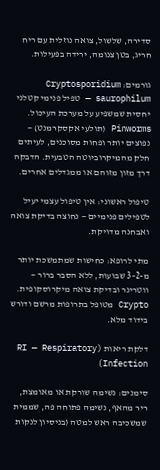סדירה, שלשול, צואה נוזלית עם ריח חריג, בטן צנומה, ירידה בפעילות.

גורמים: Cryptosporidium saurophilum — טפיל פנימי קטלני יחסית שמשפיע על מערכת העיכול. Pinworms (תולעי אקסקרמנט) — נפוצים יותר ופחות מסוכנים, לעיתים חלק מהמיקרוביוטה הטבעית. הדבקה דרך מזון מזוהם או ממגדלים אחרים.

טיפול ראשוני: אין טיפול עצמי יעיל לטפילים פנימיים — נחוצה בדיקת צואה ואבחנה מדויקת.

מתי לרופא: כחישות שמתמשכת יותר מ-2–3 שבועות, ללא הסבר ברור — ווטרינר ובדיקת צואה מיקרוסקופית. Crypto מטופל בתרופות מרשם ודורש בידוד מלא.

דלקת ריאות (RI — Respiratory Infection)

סימנים: נשימה שורקת או מאומצת, ריר מהאף, נשימה פתוחה פה, שממית שמשכיבה ראש למטה (בניסיון לנקות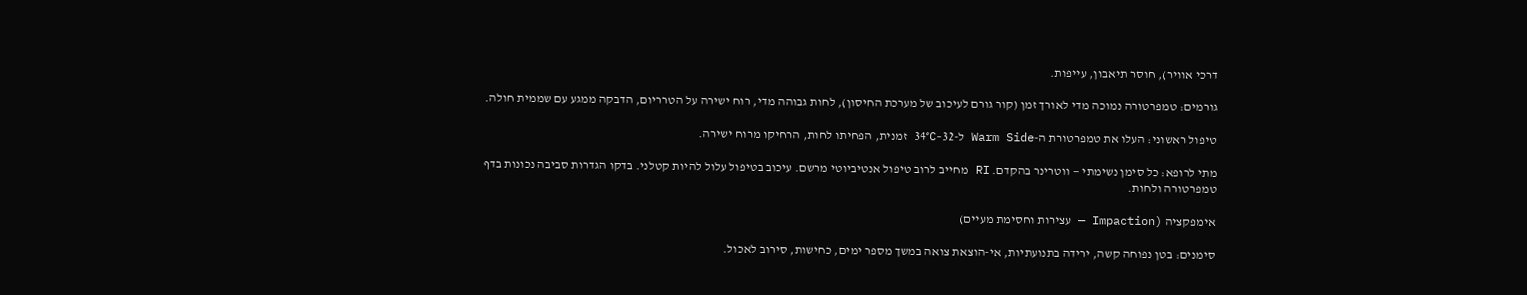דרכי אוויר), חוסר תיאבון, עייפות.

גורמים: טמפרטורה נמוכה מדי לאורך זמן (קור גורם לעיכוב של מערכת החיסון), לחות גבוהה מדי, רוח ישירה על הטרריום, הדבקה ממגע עם שממית חולה.

טיפול ראשוני: העלו את טמפרטורת ה-Warm Side ל-32–34°C זמנית, הפחיתו לחות, הרחיקו מרוח ישירה.

מתי לרופא: כל סימן נשימתי — ווטרינר בהקדם. RI מחייב לרוב טיפול אנטיביוטי מרשם. עיכוב בטיפול עלול להיות קטלני. בדקו הגדרות סביבה נכונות בדף טמפרטורה ולחות.

אימפקציה (Impaction — עצירות וחסימת מעיים)

סימנים: בטן נפוחה קשה, ירידה בתנועתיות, אי-הוצאת צואה במשך מספר ימים, כחישות, סירוב לאכול.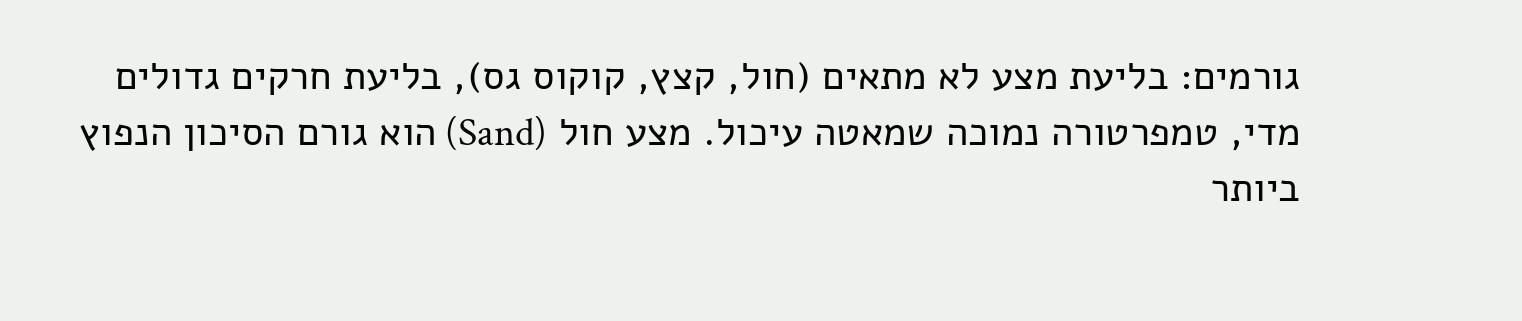גורמים: בליעת מצע לא מתאים (חול, קצץ, קוקוס גס), בליעת חרקים גדולים מדי, טמפרטורה נמוכה שמאטה עיכול. מצע חול (Sand) הוא גורם הסיכון הנפוץ ביותר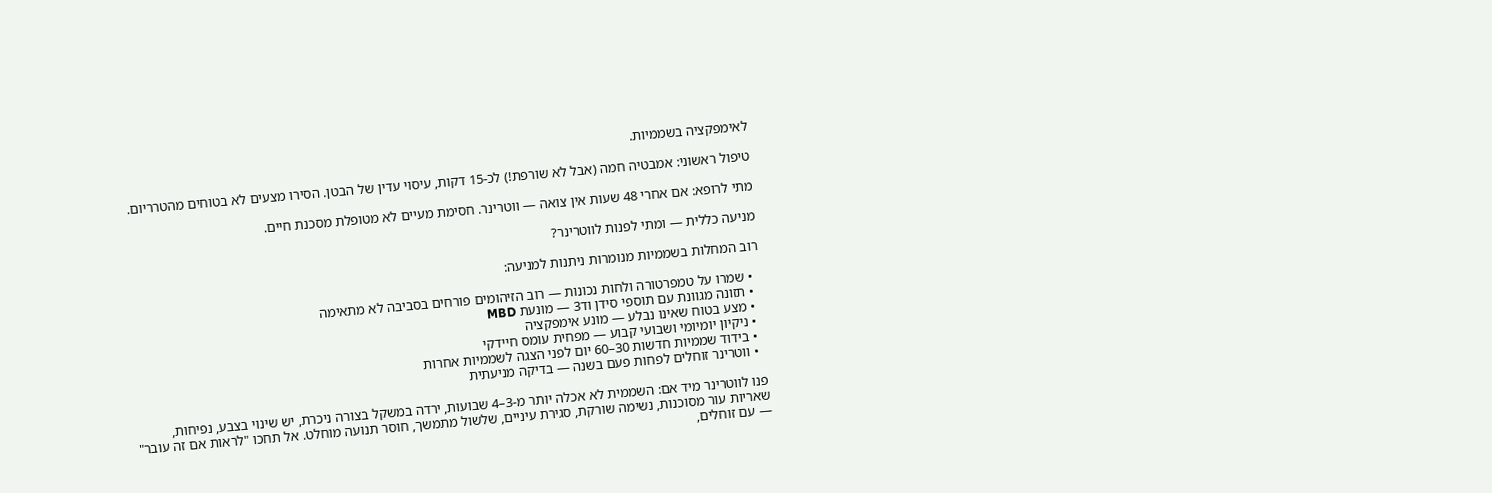לאימפקציה בשממיות.

טיפול ראשוני: אמבטיה חמה (אבל לא שורפת!) לכ-15 דקות, עיסוי עדין של הבטן. הסירו מצעים לא בטוחים מהטרריום.

מתי לרופא: אם אחרי 48 שעות אין צואה — ווטרינר. חסימת מעיים לא מטופלת מסכנת חיים.

מניעה כללית — ומתי לפנות לווטרינר?

רוב המחלות בשממיות מנומרות ניתנות למניעה:

  • שמרו על טמפרטורה ולחות נכונות — רוב הזיהומים פורחים בסביבה לא מתאימה
  • תזונה מגוונת עם תוספי סידן וד3 — מונעת MBD
  • מצע בטוח שאינו נבלע — מונע אימפקציה
  • ניקיון יומיומי ושבועי קבוע — מפחית עומס חיידקי
  • בידוד שממיות חדשות 30–60 יום לפני הצגה לשממיות אחרות
  • ווטרינר זוחלים לפחות פעם בשנה — בדיקה מניעתית

פנו לווטרינר מיד אם: השממית לא אכלה יותר מ-3–4 שבועות, ירדה במשקל בצורה ניכרת, יש שינוי בצבע, נפיחות, שאריות עור מסוכנות, נשימה שורקת, סגירת עיניים, שלשול מתמשך, חוסר תנועה מוחלט. אל תחכו "לראות אם זה עובר" — עם זוחלים,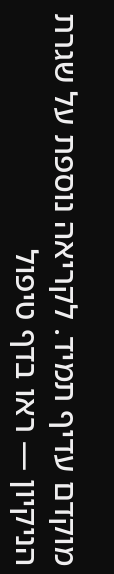מוקדם עדיף תמיד. לקריאה נוספת על שגרת הניקיון — ראו בדף טיפול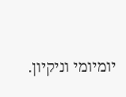יומיומי וניקיון.